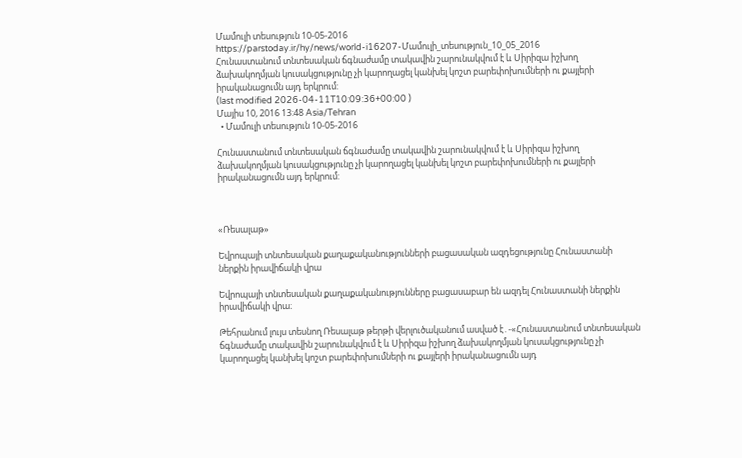Մամուլի տեսություն 10-05-2016
https://parstoday.ir/hy/news/world-i16207-Մամուլի_տեսություն_10_05_2016
Հունաստանում տնտեսական ճգնաժամը տակավին շարունակվում է և Սիրիզա իշխող ձախակողմյան կուսակցությունը չի կարողացել կանխել կոշտ բարեփոխումների ու քայլերի իրականացումն այդ երկրում:
(last modified 2026-04-11T10:09:36+00:00 )
Մայիս 10, 2016 13:48 Asia/Tehran
  • Մամուլի տեսություն 10-05-2016

Հունաստանում տնտեսական ճգնաժամը տակավին շարունակվում է և Սիրիզա իշխող ձախակողմյան կուսակցությունը չի կարողացել կանխել կոշտ բարեփոխումների ու քայլերի իրականացումն այդ երկրում:



«Ռեսալաթ»

Եվրոպայի տնտեսական քաղաքականությունների բացասական ազդեցությունը Հունաստանի ներքին իրավիճակի վրա

Եվրոպայի տնտեսական քաղաքականությունները բացասաբար են ազդել Հունաստանի ներքին իրավիճակի վրա։

Թեհրանում լույս տեսնող Ռեսալաթ թերթի վերլուծականում ասված է․-«Հունաստանում տնտեսական ճգնաժամը տակավին շարունակվում է և Սիրիզա իշխող ձախակողմյան կուսակցությունը չի կարողացել կանխել կոշտ բարեփոխումների ու քայլերի իրականացումն այդ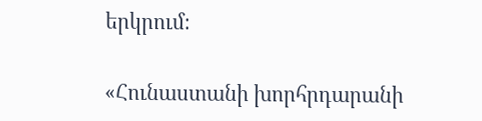երկրում։

«Հունաստանի խորհրդարանի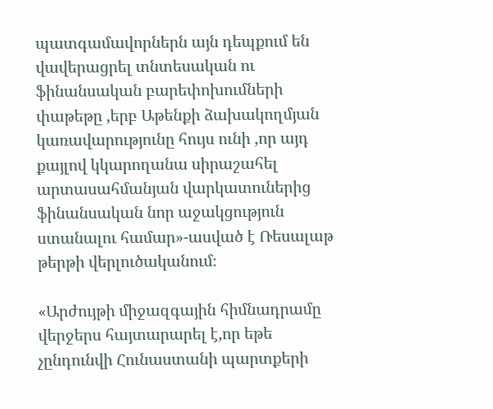պատգամավորներն այն դեպքում են վավերացրել տնտեսական ու ֆինանսական բարեփոխումների փաթեթը ,երբ Աթենքի ձախակողմյան կառավարությունը հույս ունի ,որ այդ քայլով կկարողանա սիրաշահել արտասահմանյան վարկատուներից ֆինանսական նոր աջակցություն ստանալու համար»-ասված է Ռեսալաթ թերթի վերլուծականում։

«Արժույթի միջազգային հիմնադրամը վերջերս հայտարարել է,որ եթե չընդունվի Հունաստանի պարտքերի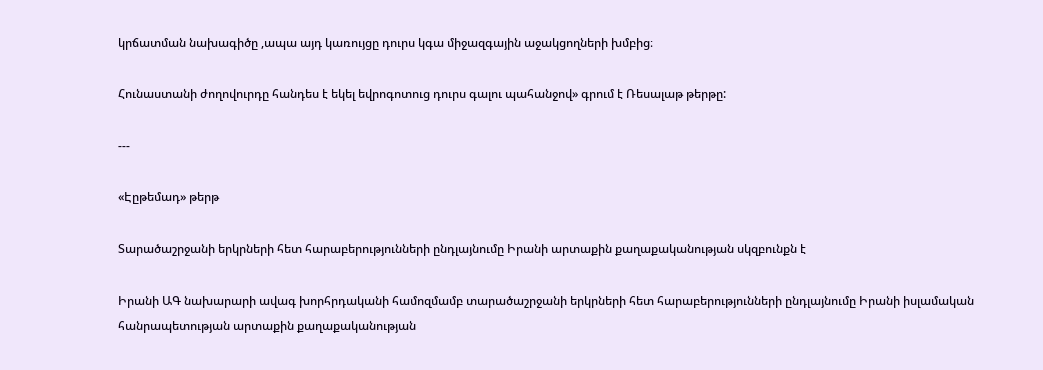կրճատման նախագիծը ,ապա այդ կառույցը դուրս կգա միջազգային աջակցողների խմբից։

Հունաստանի ժողովուրդը հանդես է եկել եվրոգոտուց դուրս գալու պահանջով» գրում է Ռեսալաթ թերթը:

---

«Էըթեմադ» թերթ

Տարածաշրջանի երկրների հետ հարաբերությունների ընդլայնումը Իրանի արտաքին քաղաքականության սկզբունքն է

Իրանի ԱԳ նախարարի ավագ խորհրդականի համոզմամբ տարածաշրջանի երկրների հետ հարաբերությունների ընդլայնումը Իրանի իսլամական հանրապետության արտաքին քաղաքականության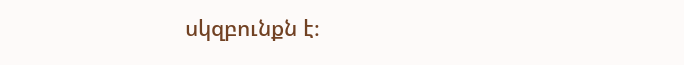սկզբունքն է։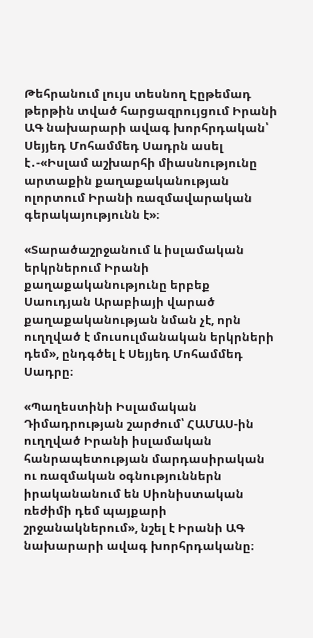Թեհրանում լույս տեսնող Էըթեմադ թերթին տված հարցազրույցում Իրանի ԱԳ նախարարի ավագ խորհրդական՝ Սեյյեդ Մոհամմեդ Սադրն ասել է․-«Իսլամ աշխարհի միասնությունը արտաքին քաղաքականության ոլորտում Իրանի ռազմավարական գերակայությունն է»։

«Տարածաշրջանում և իսլամական երկրներում Իրանի քաղաքականությունը երբեք Սաուդյան Արաբիայի վարած քաղաքականության նման չէ, որն ուղղված է մուսուլմանական երկրների դեմ», ընդգծել է Սեյյեդ Մոհամմեդ Սադրը։

«Պաղեստինի Իսլամական Դիմադրության շարժում՝ ՀԱՄԱՍ-ին ուղղված Իրանի իսլամական հանրապետության մարդասիրական ու ռազմական օգնություններն իրականանում են Սիոնիստական ռեժիմի դեմ պայքարի շրջանակներում», նշել է Իրանի ԱԳ նախարարի ավագ խորհրդականը։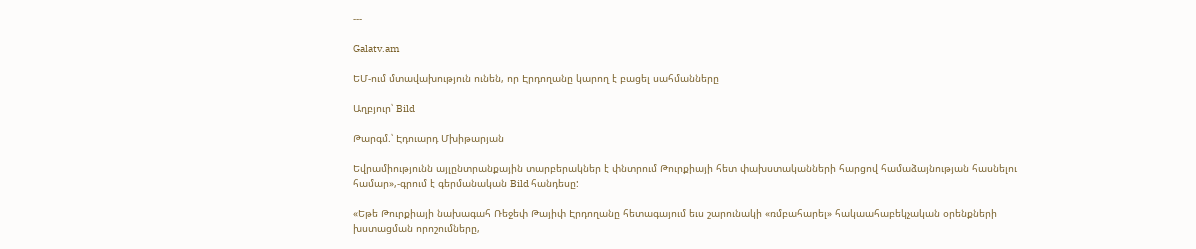---

Galatv.am

ԵՄ-ում մտավախություն ունեն, որ Էրդողանը կարող է բացել սահմանները

Աղբյուր՝ Bild

Թարգմ.՝ Էդուարդ Մխիթարյան

Եվրամիությունն այլընտրանքային տարբերակներ է փնտրում Թուրքիայի հետ փախստականների հարցով համաձայնության հասնելու համար»,-գրում է գերմանական Bild հանդեսը:

«Եթե Թուրքիայի նախագահ Ռեջեփ Թայիփ Էրդողանը հետագայում եւս շարունակի «ռմբահարել» հակաահաբեկչական օրենքների խստացման որոշումները,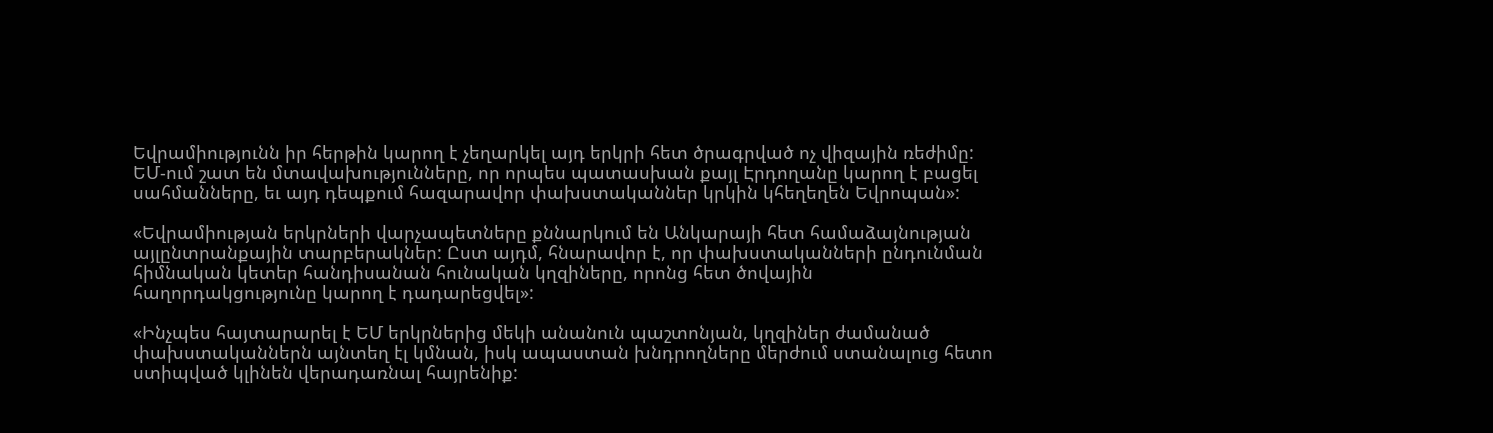Եվրամիությունն իր հերթին կարող է չեղարկել այդ երկրի հետ ծրագրված ոչ վիզային ռեժիմը: ԵՄ-ում շատ են մտավախությունները, որ որպես պատասխան քայլ Էրդողանը կարող է բացել սահմանները, եւ այդ դեպքում հազարավոր փախստականներ կրկին կհեղեղեն Եվրոպան»:

«Եվրամիության երկրների վարչապետները քննարկում են Անկարայի հետ համաձայնության այլընտրանքային տարբերակներ: Ըստ այդմ, հնարավոր է, որ փախստականների ընդունման հիմնական կետեր հանդիսանան հունական կղզիները, որոնց հետ ծովային հաղորդակցությունը կարող է դադարեցվել»:

«Ինչպես հայտարարել է ԵՄ երկրներից մեկի անանուն պաշտոնյան, կղզիներ ժամանած փախստականներն այնտեղ էլ կմնան, իսկ ապաստան խնդրողները մերժում ստանալուց հետո ստիպված կլինեն վերադառնալ հայրենիք: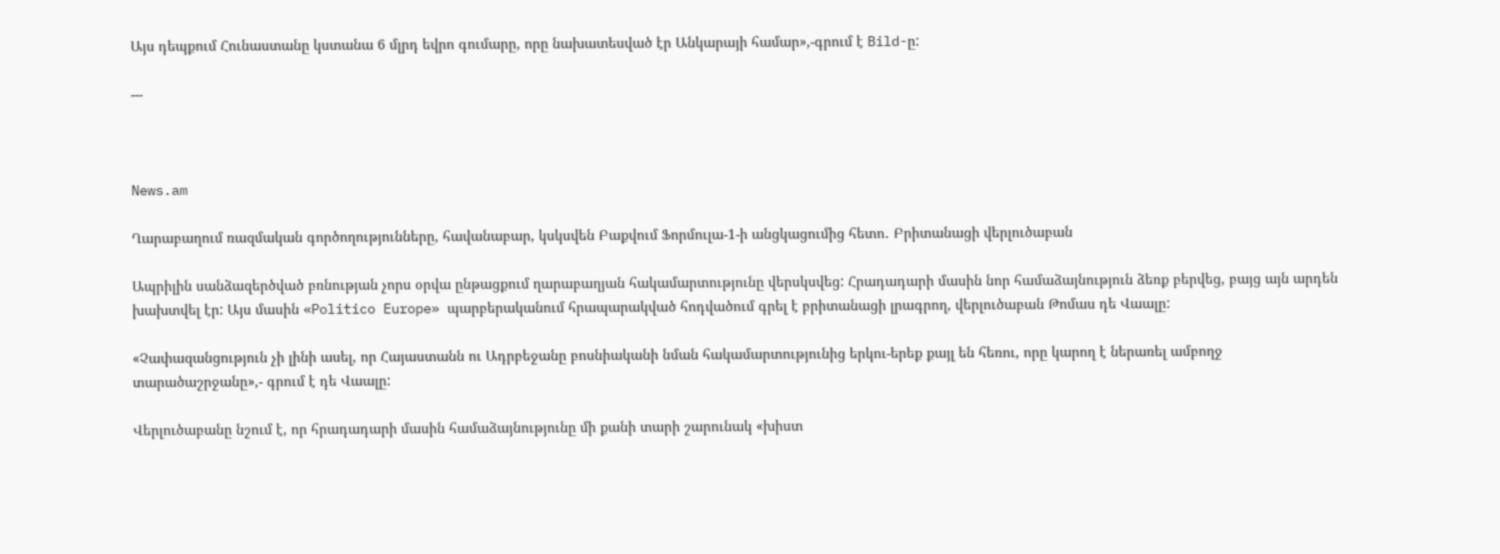Այս դեպքում Հունաստանը կստանա 6 մլրդ եվրո գումարը, որը նախատեսված էր Անկարայի համար»,-գրում է Bild-ը:

---



News.am

Ղարաբաղում ռազմական գործողությունները, հավանաբար, կսկսվեն Բաքվում Ֆորմուլա-1-ի անցկացումից հետո․ Բրիտանացի վերլուծաբան

Ապրիլին սանձազերծված բռնության չորս օրվա ընթացքում ղարաբաղյան հակամարտությունը վերսկսվեց: Հրադադարի մասին նոր համաձայնություն ձեռք բերվեց, բայց այն արդեն խախտվել էր: Այս մասին «Politico Europe» պարբերականում հրապարակված հոդվածում գրել է բրիտանացի լրագրող, վերլուծաբան Թոմաս դե Վաալը:

«Չափազանցություն չի լինի ասել, որ Հայաստանն ու Ադրբեջանը բոսնիականի նման հակամարտությունից երկու-երեք քայլ են հեռու, որը կարող է ներառել ամբողջ տարածաշրջանը»,- գրում է դե Վաալը:

Վերլուծաբանը նշում է, որ հրադադարի մասին համաձայնությունը մի քանի տարի շարունակ «խիստ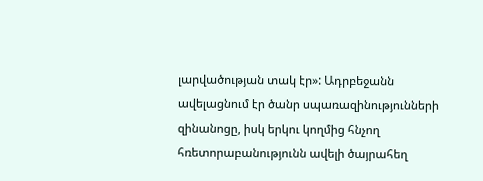լարվածության տակ էր»: Ադրբեջանն ավելացնում էր ծանր սպառազինությունների զինանոցը, իսկ երկու կողմից հնչող հռետորաբանությունն ավելի ծայրահեղ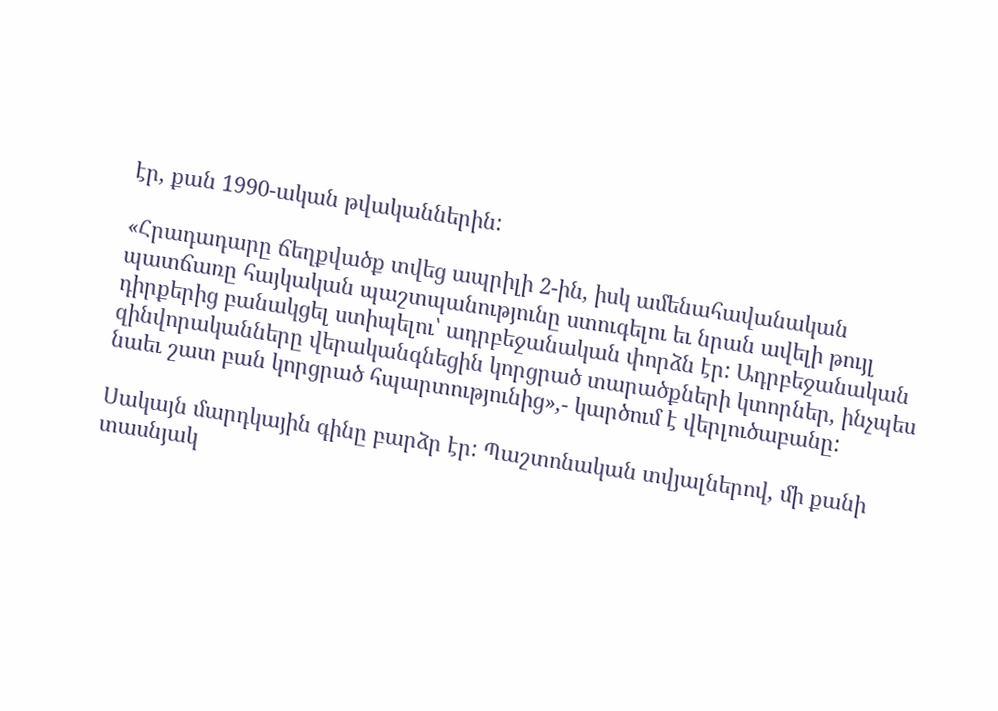էր, քան 1990-ական թվականներին:

«Հրադադարը ճեղքվածք տվեց ապրիլի 2-ին, իսկ ամենահավանական պատճառը հայկական պաշտպանությունը ստուգելու եւ նրան ավելի թույլ դիրքերից բանակցել ստիպելու՝ ադրբեջանական փորձն էր: Ադրբեջանական զինվորականները վերականգնեցին կորցրած տարածքների կտորներ, ինչպես նաեւ շատ բան կորցրած հպարտությունից»,- կարծում է վերլուծաբանը:

Սակայն մարդկային գինը բարձր էր: Պաշտոնական տվյալներով, մի քանի տասնյակ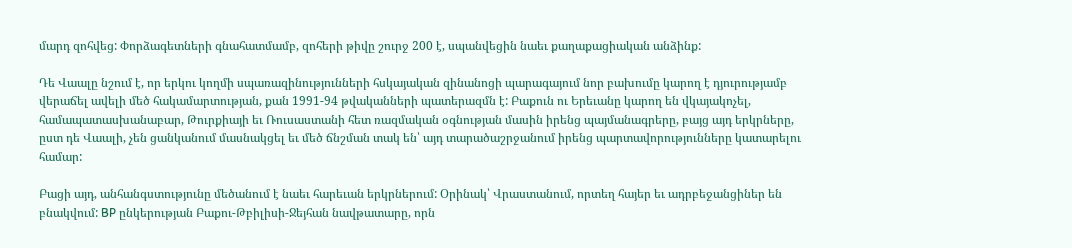մարդ զոհվեց: Փորձագետների գնահատմամբ, զոհերի թիվը շուրջ 200 է, սպանվեցին նաեւ քաղաքացիական անձինք:

Դե Վաալը նշում է, որ երկու կողմի սպառազինությունների հսկայական զինանոցի պարագայում նոր բախումը կարող է դյուրությամբ վերաճել ավելի մեծ հակամարտության, քան 1991-94 թվականների պատերազմն է: Բաքուն ու Երեւանը կարող են վկայակոչել, համապատասխանաբար, Թուրքիայի եւ Ռուսաստանի հետ ռազմական օգնության մասին իրենց պայմանագրերը, բայց այդ երկրները, ըստ դե Վաալի, չեն ցանկանում մասնակցել եւ մեծ ճնշման տակ են՝ այդ տարածաշրջանում իրենց պարտավորությունները կատարելու համար:

Բացի այդ, անհանգստությունը մեծանում է նաեւ հարեւան երկրներում: Օրինակ՝ Վրաստանում, որտեղ հայեր եւ ադրբեջանցիներ են բնակվում: BP ընկերության Բաքու-Թբիլիսի-Ջեյհան նավթատարը, որն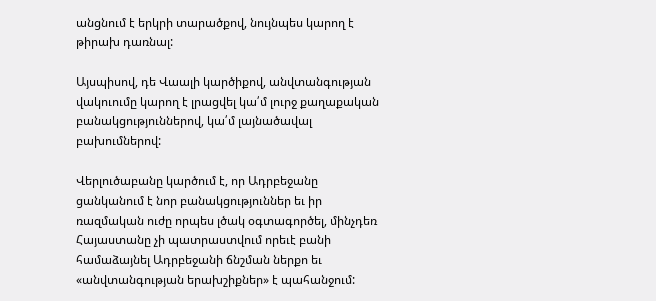անցնում է երկրի տարածքով, նույնպես կարող է թիրախ դառնալ:

Այսպիսով, դե Վաալի կարծիքով, անվտանգության վակուումը կարող է լրացվել կա՛մ լուրջ քաղաքական բանակցություններով, կա՛մ լայնածավալ բախումներով:

Վերլուծաբանը կարծում է, որ Ադրբեջանը ցանկանում է նոր բանակցություններ եւ իր ռազմական ուժը որպես լծակ օգտագործել, մինչդեռ Հայաստանը չի պատրաստվում որեւէ բանի համաձայնել Ադրբեջանի ճնշման ներքո եւ «անվտանգության երախշիքներ» է պահանջում: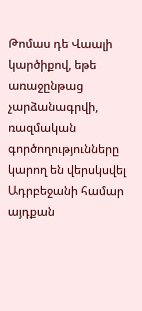Թոմաս դե Վաալի կարծիքով, եթե առաջընթաց չարձանագրվի, ռազմական գործողությունները կարող են վերսկսվել Ադրբեջանի համար այդքան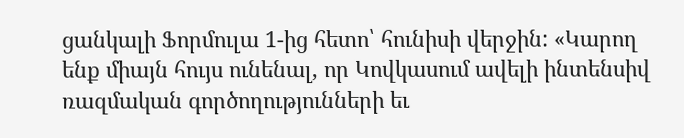ցանկալի Ֆորմուլա 1-ից հետո՝ հունիսի վերջին: «Կարող ենք միայն հույս ունենալ, որ Կովկասում ավելի ինտենսիվ ռազմական գործողությունների եւ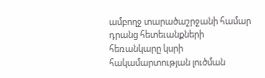ամբողջ տարածաշրջանի համար դրանց հետեւանքների հեռանկարը կսրի հակամարտության լուծման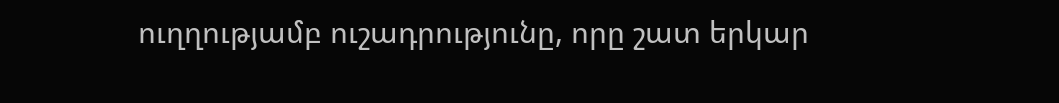ուղղությամբ ուշադրությունը, որը շատ երկար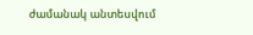ժամանակ անտեսվում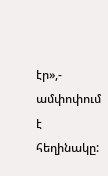էր»,- ամփոփում է հեղինակը: